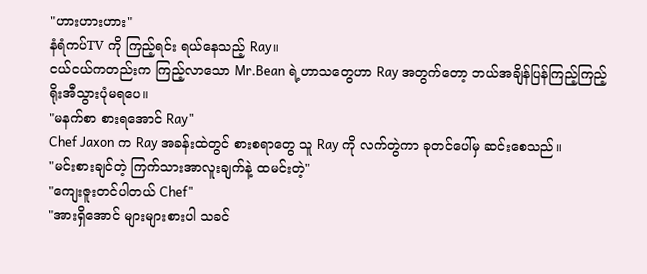"ဟားဟားဟား"
နံရံကပ်TV ကို ကြည့်ရင်း ရယ်နေသည့် Ray။
ငယ်ငယ်ကတည်းက ကြည့်လာသော Mr.Bean ရဲ့ဟာသတွေဟာ Ray အတွက်တော့ ဘယ်အချိန်ပြန်ကြည့်ကြည့် ရိုးအီသွားပုံမရပေ။
"မနက်စာ စားရအောင် Ray"
Chef Jaxon က Ray အခန်းထဲတွင် စားစရာတွေ သူ Ray ကို လက်တွဲကာ ခုတင်ပေါ်မှ ဆင်းစေသည်။
"မင်းစားချင်တဲ့ ကြက်သားအာလူးချက်နဲ့ ထမင်းတဲ့"
"ကျေးဇူးတင်ပါတယ် Chef"
"အားရှိအောင် များများစားပါ သခင်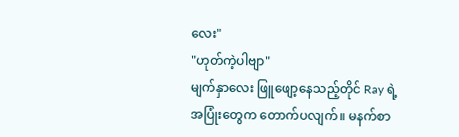လေး"
"ဟုတ်ကဲ့ပါဗျာ"
မျက်နှာလေး ဖြူဖျော့နေသည့်တိုင် Ray ရဲ့အပြုံးတွေက တောက်ပလျက်။ မနက်စာ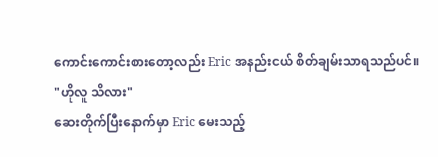ကောင်းကောင်းစားတော့လည်း Eric အနည်းငယ် စိတ်ချမ်းသာရသည်ပင်။
"ဟိုလူ သိလား"
ဆေးတိုက်ပြီးနောက်မှာ Eric မေးသည့်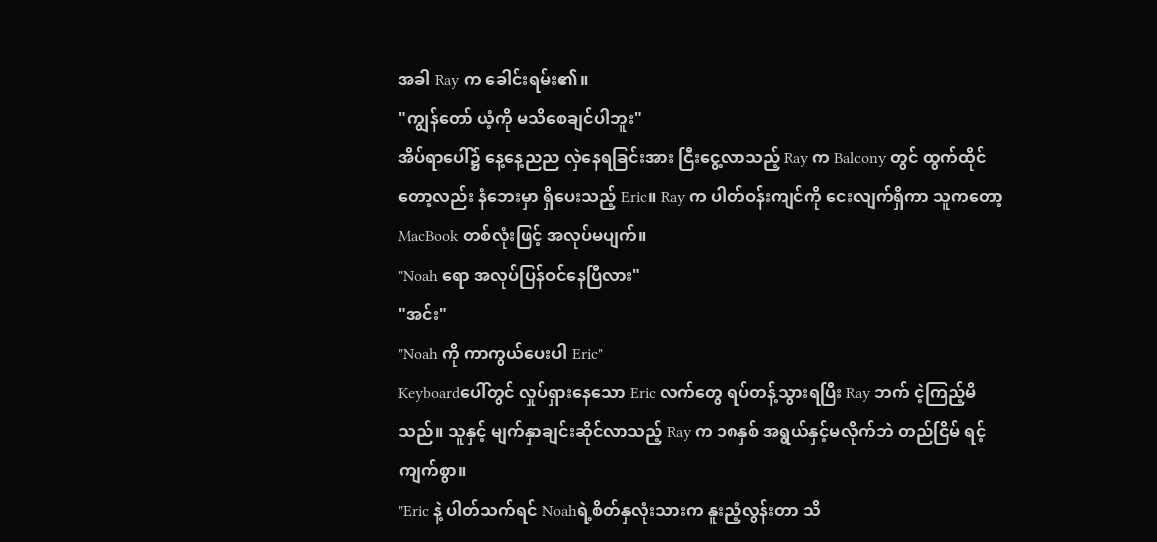အခါ Ray က ခေါင်းရမ်း၏။
"ကျွန်တော် ယံ့ကို မသိစေချင်ပါဘူး"
အိပ်ရာပေါ်၌ နေ့နေ့ညည လှဲနေရခြင်းအား ငြီးငွေ့လာသည့် Ray က Balcony တွင် ထွက်ထိုင်တော့လည်း နံဘေးမှာ ရှိပေးသည့် Eric။ Ray က ပါတ်ဝန်းကျင်ကို ငေးလျက်ရှိကာ သူကတော့ MacBook တစ်လုံးဖြင့် အလုပ်မပျက်။
"Noah ရော အလုပ်ပြန်ဝင်နေပြီလား"
"အင်း"
"Noah ကို ကာကွယ်ပေးပါ Eric"
Keyboardပေါ်တွင် လှုပ်ရှားနေသော Eric လက်တွေ ရပ်တန့်သွားရပြီး Ray ဘက် ငဲ့ကြည့်မိသည်။ သူနှင့် မျက်နှာချင်းဆိုင်လာသည့် Ray က ၁၈နှစ် အရွယ်နှင့်မလိုက်ဘဲ တည်ငြိမ် ရင့်ကျက်စွာ။
"Eric နဲ့ ပါတ်သက်ရင် Noahရဲ့စိတ်နှလုံးသားက နူးညံ့လွန်းတာ သိ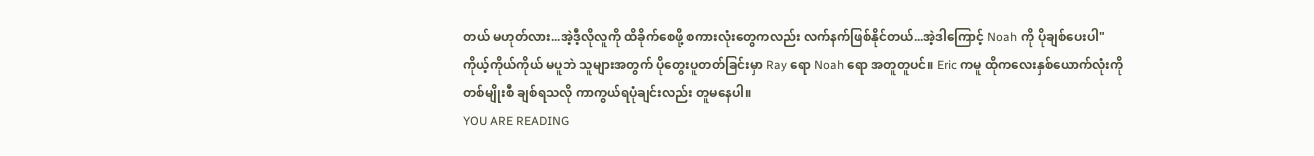တယ် မဟုတ်လား...အဲ့ဒီ့လိုလူကို ထိခိုက်စေဖို့ စကားလုံးတွေကလည်း လက်နက်ဖြစ်နိုင်တယ်...အဲ့ဒါကြောင့် Noah ကို ပိုချစ်ပေးပါ"
ကိုယ့်ကိုယ်ကိုယ် မပူဘဲ သူများအတွက် ပိုတွေးပူတတ်ခြင်းမှာ Ray ရော Noah ရော အတူတူပင်။ Eric ကမူ ထိုကလေးနှစ်ယောက်လုံးကို တစ်မျိုးစီ ချစ်ရသလို ကာကွယ်ရပုံချင်းလည်း တူမနေပါ။
YOU ARE READING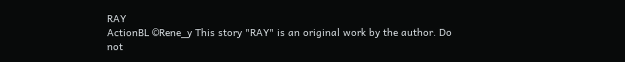RAY
ActionBL ©Rene_y This story "RAY" is an original work by the author. Do not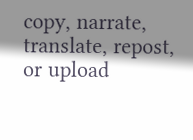copy, narrate, translate, repost, or upload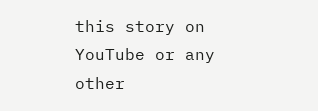this story on YouTube or any other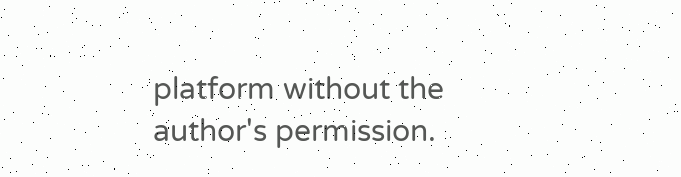platform without the author's permission.